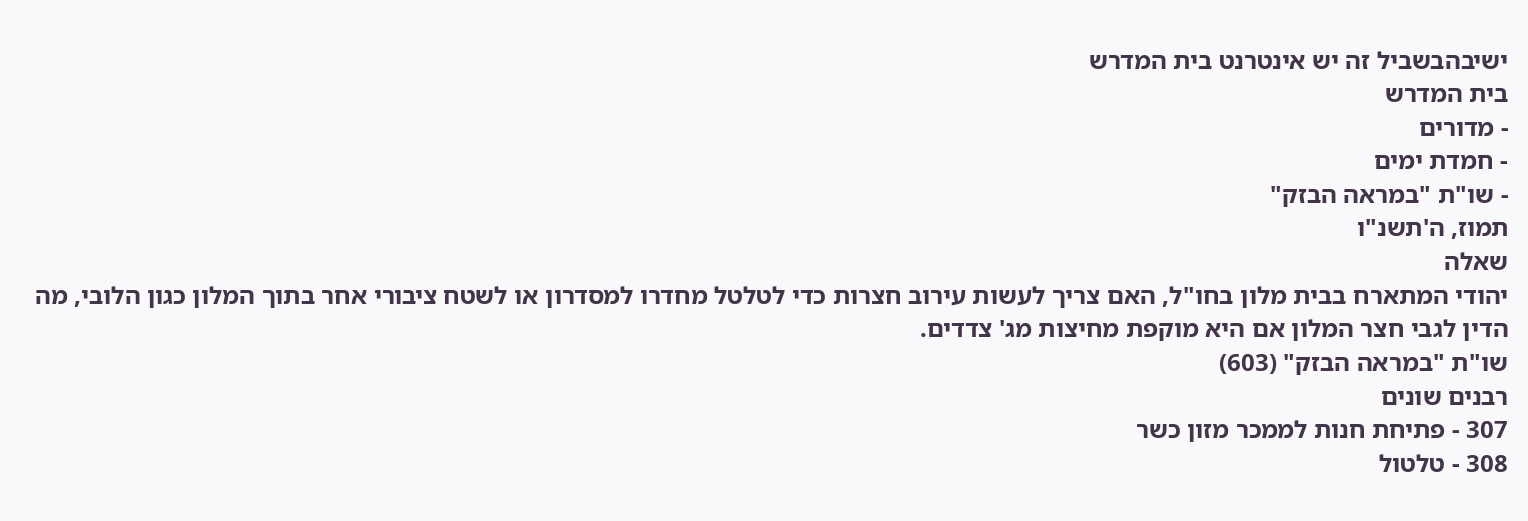ישיבהבשביל זה יש אינטרנט בית המדרש
בית המדרש
- מדורים
- חמדת ימים
- שו"ת "במראה הבזק"
תמוז, ה'תשנ"ו
שאלה
יהודי המתארח בבית מלון בחו"ל, האם צריך לעשות עירוב חצרות כדי לטלטל מחדרו למסדרון או לשטח ציבורי אחר בתוך המלון כגון הלובי, מה הדין לגבי חצר המלון אם היא מוקפת מחיצות מג' צדדים.
שו"ת "במראה הבזק" (603)
רבנים שונים
307 - פתיחת חנות לממכר מזון כשר
308 - טלטול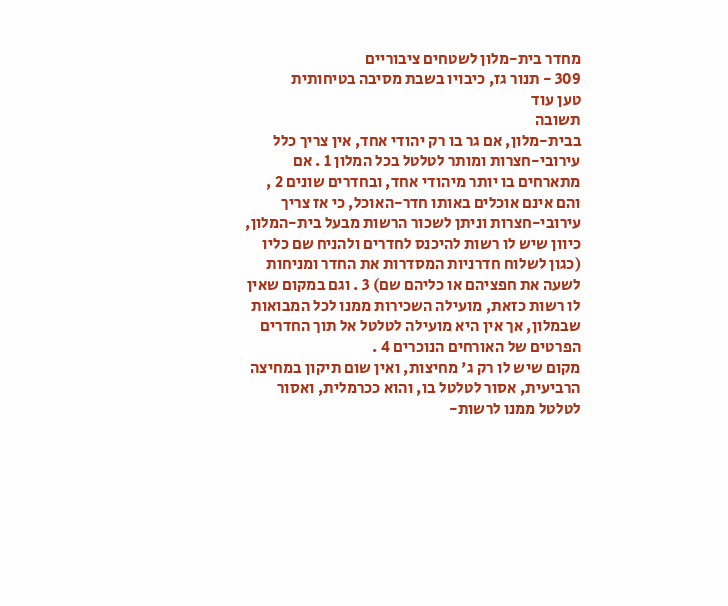מחדר בית-מלון לשטחים ציבוריים
309 - תנור גז, כיבויו בשבת מסיבה בטיחותית
טען עוד
תשובה
בבית-מלון, אם גר בו רק יהודי אחד, אין צריך כלל עירובי-חצרות ומותר לטלטל בכל המלון 1 . אם מתארחים בו יותר מיהודי אחד, ובחדרים שונים 2 , והם אינם אוכלים באותו חדר-האוכל, כי אז צריך עירובי-חצרות וניתן לשכור הרשות מבעל בית-המלון, כיוון שיש לו רשות להיכנס לחדרים ולהניח שם כליו (כגון לשלוח חדרניות המסדרות את החדר ומניחות לשעה את חפציהם או כליהם שם) 3 . וגם במקום שאין לו רשות כזאת, מועילה השכירות ממנו לכל המבואות שבמלון, אך אין היא מועילה לטלטל אל תוך החדרים הפרטים של האורחים הנוכרים 4 .
מקום שיש לו רק ג' מחיצות, ואין שום תיקון במחיצה הרביעית, אסור לטלטל בו, והוא ככרמלית, ואסור לטלטל ממנו לרשות-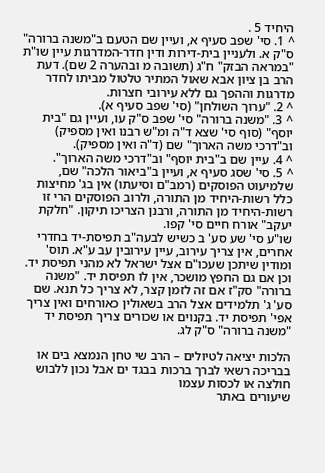היחיד 5 .
^ 1. סי' שפב סעיף א, ועיין שם הטעם ב"משנה ברורה" ס"ק א. ולעניין בית-דירות ודין חדר-המדרגות עיין שו"ת "במראה הבזק" ח"ג (תשובה מ ובהערה 2 שם). דעת הרב בן ציון אבא שאול המתיר טלטול מביתו לחדר מדרגות וההפך גם ללא עירובי חצרות.
^ 2. "ערוך השולחן" (סי' שפב סעיף א).
^ 3. "משנה ברורה" סי' שפב ס"ק עו, ועיין גם "בית יוסף" (סוף סי' שצא ד"ה ומ"ש רבנו ואין מספיק) וב"דרכי משה הארוך" שם (ד"ה ואין מספיק).
^ 4. עיין שם ב"בית יוסף" וב"דרכי משה הארוך".
^ 5. סי' שסג סעיף א, ועיין ב"ביאור הלכה" שם, שלמיעוט הפוסקים (רמב"ם וסיעתו) אין בג' מחיצות כלל רשות-היחיד מן התורה, ולרוב הפוסקים הרי זו רשות-היחיד מן התורה, ורבנן הצריכו תיקון. "חלקת יעקב" אורח חיים סי' קפו.
שו"ע סי' שע סע' ב כשיש לבעה"ב תפיסת-יד בחדרי אחרים, אין צריך עירוב, עיין עירובין עב ע"א. תוס' ומודין שיתכן שעכו"ם אצל ישראל לא מהני תפיסת יד. וכן אם גם החפץ מושכר, אין לו תפיסת יד. "משנה ברורה" סק"ז אם זה לזמן קצר, לא צריך כל תנא. שם סע' ג' תלמידים אצל הרב בשאולין כאורחים ואין צריך אפי' תפיסת יד. בקנוים או שכורים צריך תפיסת יד "משנה ברורה" ס"ק לג.

הלכות יציאה לטיולים – הרב שי טחן הנמצא בים או בבריכה רשאי לברך ברכות בבגד ים אבל נכון ללבוש חולצה או לכסות עצמו
שיעורים באתר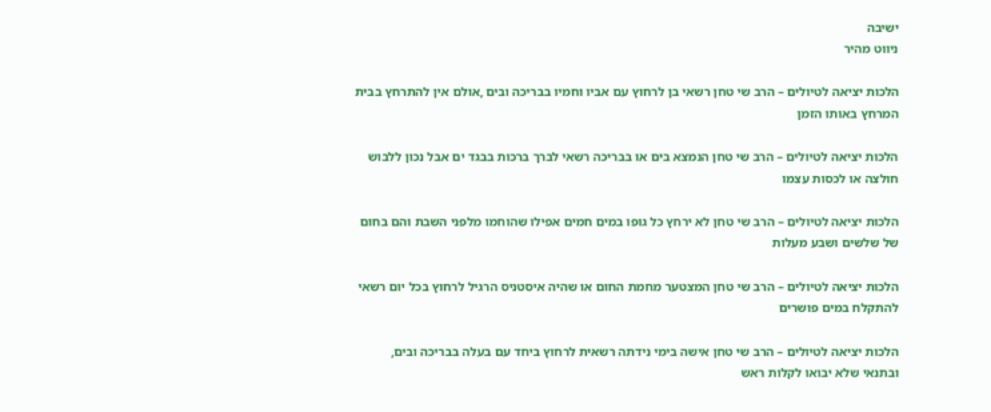ישיבה
ניווט מהיר

הלכות יציאה לטיולים – הרב שי טחן רשאי בן לרחוץ עם אביו וחמיו בבריכה ובים ,אולם אין להתרחץ בבית המרחץ באותו הזמן

הלכות יציאה לטיולים – הרב שי טחן הנמצא בים או בבריכה רשאי לברך ברכות בבגד ים אבל נכון ללבוש חולצה או לכסות עצמו

הלכות יציאה לטיולים – הרב שי טחן לא ירחץ כל גופו במים חמים אפילו שהוחמו מלפני השבת והם בחום של שלשים ושבע מעלות

הלכות יציאה לטיולים – הרב שי טחן המצטער מחמת החום או שהיה איסטניס הרגיל לרחוץ בכל יום רשאי להתקלח במים פושרים

הלכות יציאה לטיולים – הרב שי טחן אישה בימי נידתה רשאית לרחוץ ביחד עם בעלה בבריכה ובים, ובתנאי שלא יבואו לקלות ראש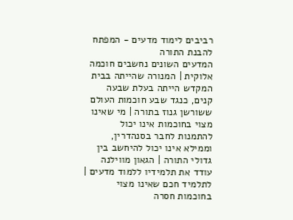רביבים לימוד מדעים - המפתח להבנת התורה
המדעים השונים נחשבים חוכמה אלוקית | המנורה שהייתה בבית המקדש הייתה בעלת שבעה קנים, כנגד שבע חוכמות העולם ששורשן גנוז בתורה | מי שאינו מצוי בחוכמות אינו יכול להתמנות לחבר בסנהדרין, וממילא אינו יכול להיחשב בין גדולי התורה | הגאון מווילנה עודד את תלמידיו ללמוד מדעים | לתלמיד חכם שאינו מצוי בחוכמות חסרה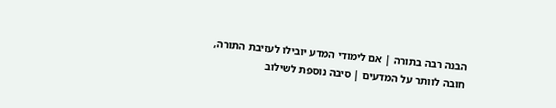הבנה רבה בתורה | אם לימודי המדע יובילו לעזיבת התורה, חובה לוותר על המדעים | סיבה נוספת לשילוב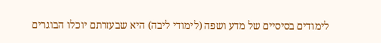לימודים בסיסיים של מדע ושפה (לימודי ליבה) היא שבעזרתם יוכלו הבוגרים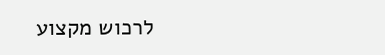לרכוש מקצוע